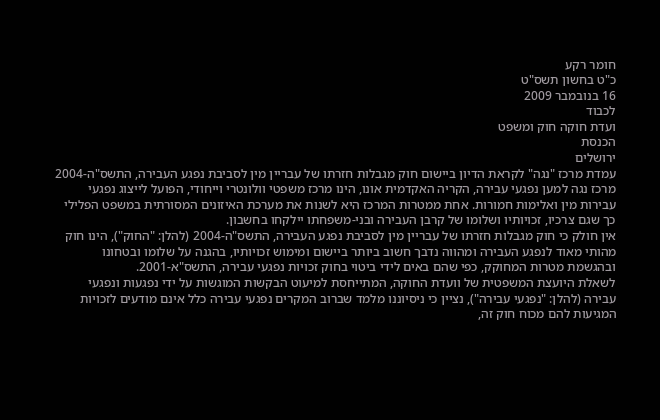חומר רקע
כ"ט בחשון תשס"ט
16 בנובמבר 2009
לכבוד
ועדת חוקה חוק ומשפט
הכנסת
ירושלים
עמדת מרכז "נגה" לקראת הדיון ביישום חוק מגבלות חזרתו של עבריין מין לסביבת נפגע העבירה, התשס"ה-2004
מרכז נגה למען נפגעי עבירה, הקריה האקדמית אונו, הינו מרכז משפטי וולונטרי וייחודי, הפועל לייצוג נפגעי עבירות מין ואלימות חמורות. אחת ממטרות המרכז היא לשנות את מערכת האיזונים המסורתית במשפט הפלילי כך שגם צרכיו, זכויותיו ושלומו של קרבן העבירה ובני-משפחתו יילקחו בחשבון.
אין חולק כי חוק מגבלות חזרתו של עבריין מין לסביבת נפגע העבירה, התשס"ה-2004 (להלן: "החוק"), הינו חוק מהותי מאוד לנפגע העבירה ומהווה נדבך חשוב ביותר ביישום ומימוש זכויותיו, בהגנה על שלומו ובטחונו ובהגשמת מטרות המחוקק, כפי שהם באים לידי ביטוי בחוק זכויות נפגעי עבירה, התשס"א-2001.
לשאלת היועצת המשפטית של וועדת החוקה, המתייחסת למיעוט הבקשות המוגשות על ידי נפגעות ונפגעי עבירה (להלן: "נפגעי עבירה"), נציין כי ניסיוננו מלמד שברוב המקרים נפגעי עבירה כלל אינם מודעים לזכויות המגיעות להם מכוח חוק זה,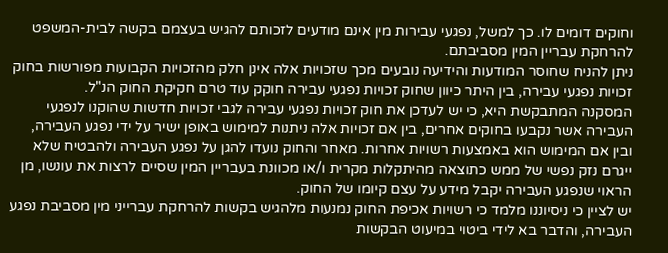וחוקים דומים לו. כך למשל, נפגעי עבירות מין אינם מודעים לזכותם להגיש בעצמם בקשה לבית-המשפט להרחקת עבריין המין מסביבתם.
ניתן להניח שחוסר המודעות והידיעה נובעים מכך שזכויות אלה אינן חלק מהזכויות הקבועות מפורשות בחוק זכויות נפגעי עבירה, בין היתר כיוון שחוק זכויות נפגעי עבירה חוקק עוד טרם חקיקת החוק הנ"ל.
המסקנה המתבקשת היא, כי יש לעדכן את חוק זכויות נפגעי עבירה לגבי זכויות חדשות שהוקנו לנפגעי העבירה אשר נקבעו בחוקים אחרים, בין אם זכויות אלה ניתנות למימוש באופן ישיר על ידי נפגע העבירה, ובין אם המימוש הוא באמצעות רשויות אחרות. מאחר והחוק נועדו להגן על נפגע העבירה ולהבטיח שלא ייגרם נזק נפשי של ממש כתוצאה מהיתקלות מקרית ו/או מכוונת בעבריין המין שסיים לרצות את עונשו, מן הראוי שנפגע העבירה יקבל מידע על עצם קיומו של החוק.
יש לציין כי ניסיוננו מלמד כי רשויות אכיפת החוק נמנעות מלהגיש בקשות להרחקת עברייני מין מסביבת נפגע העבירה, והדבר בא לידי ביטוי במיעוט הבקשות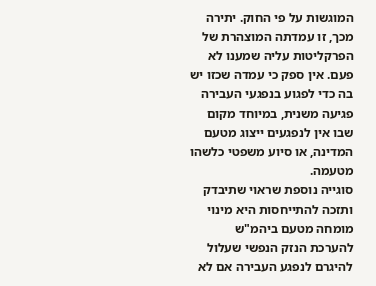המוגשות על פי החוק. יתירה מכך, זו עמדתה המוצהרת של הפרקליטות עליה שמענו לא פעם. אין ספק כי עמדה שכזו יש בה כדי לפגוע בנפגעי העבירה פגיעה משנית, במיוחד מקום שבו אין לנפגעים ייצוג מטעם המדינה, או סיוע משפטי כלשהו מטעמה.
סוגייה נוספת שראוי שתיבדק ותזכה להתייחסות היא מינוי מומחה מטעם ביהמ"ש להערכת הנזק הנפשי שעלול להיגרם לנפגע העבירה אם לא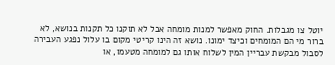יוטל צו מגבלות. החוק מאפשר למנות מומחה אבל לא תוקנו כל תקנות בנושא, לא ברור מי הם המומחים וכיצד ימונו. נושא זה הינו קריטי מקום בו עלול נפגע העבירה לסבול מבקשת עבריין המין לשלוח אותו גם למומחה מטעמו, או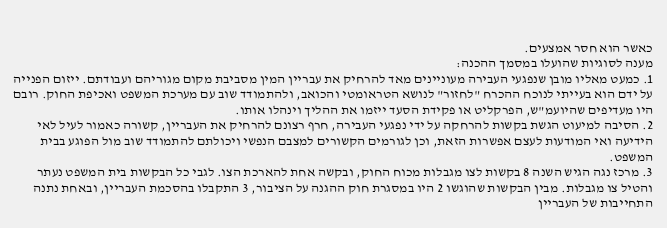כאשר הוא חסר אמצעים.
מענה לסוגיות שהועלו במסמך ההכנה:
1. כמעט מאליו מובן שנפגעי העבירה מעוניינים מאד להרחיק את עבריין המין מסביבת מקום מגוריהם ועבודתם. ייזום הפנייה על ידם הוא בעייתי לנוכח ההכרח "לחזור" לנושא הטראומטי והכואב, ולהתמודד שוב עם מערכת המשפט ואכיפת החוק. רובם היו מעדיפים שהיועמ"ש, הפרקליט או פקידת הסעד ייזמו את ההליך וינהלו אותו.
2. הסיבה למיעוט הגשת בקשות להרחקה על ידי נפגעי העבירה, חרף רצונם להרחיק את העבריין, קשורה כאמור לעיל לאי הידיעה ואי המודעות לעצם אפשרות הזאת, וכן לגורמים הקשורים למצבם הנפשי ויכולתם להתמודד שוב מול הפוגע בבית המשפט.
3. מרכז נגה הגיש השנה 8 בקשות לצו מגבלות מכוח החוק, ובקשה אחת להארכת הצו. לגבי כל הבקשות בית המשפט נעתר והטיל צו מגבלות. מבין הבקשות שהוגשו 2 היו במסגרת חוק ההגנה על הציבור, 3 התקבלו בהסכמת העבריין, ובאחת נתנה התחייבות של העבריין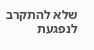שלא להתקרב לנפגעת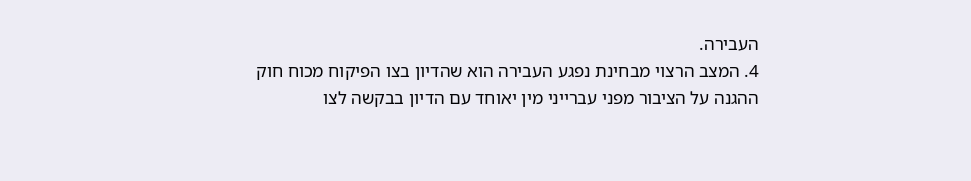העבירה.
4. המצב הרצוי מבחינת נפגע העבירה הוא שהדיון בצו הפיקוח מכוח חוק ההגנה על הציבור מפני עברייני מין יאוחד עם הדיון בבקשה לצו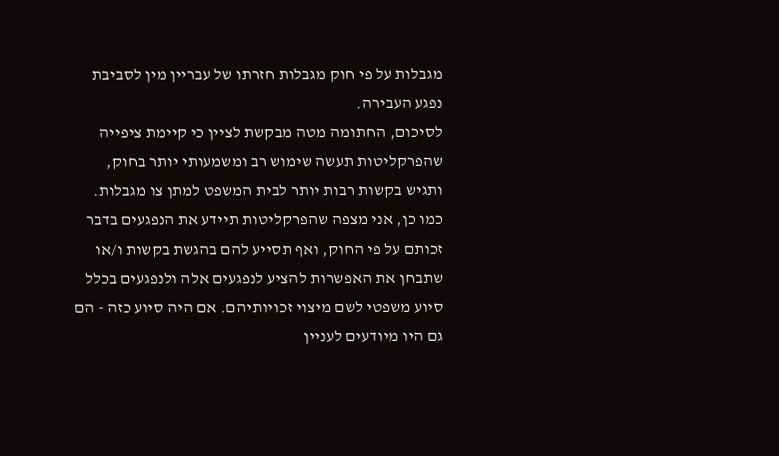מגבלות על פי חוק מגבלות חזרתו של עבריין מין לסביבת נפגע העבירה.
לסיכום, החתומה מטה מבקשת לציין כי קיימת ציפייה שהפרקליטות תעשה שימוש רב ומשמעותי יותר בחוק, ותגיש בקשות רבות יותר לבית המשפט למתן צו מגבלות. כמו כן, אני מצפה שהפרקליטות תיידע את הנפגעים בדבר זכותם על פי החוק, ואף תסייע להם בהגשת בקשות ו/או שתבחן את האפשרות להציע לנפגעים אלה ולנפגעים בכלל סיוע משפטי לשם מיצוי זכויותיהם. אם היה סיוע כזה - הם גם היו מיודעים לעניין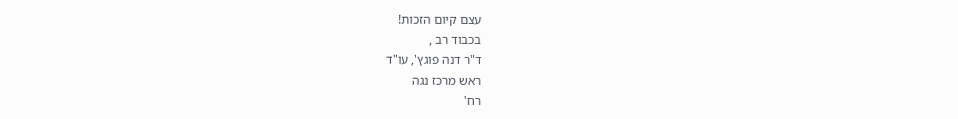עצם קיום הזכות!
בכבוד רב ,
ד"ר דנה פוגץ', עו"ד
ראש מרכז נגה
רח'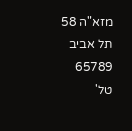מזא"ה 58
תל אביב 65789
טל'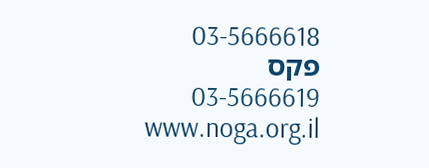03-5666618
פקס 03-5666619
www.noga.org.il